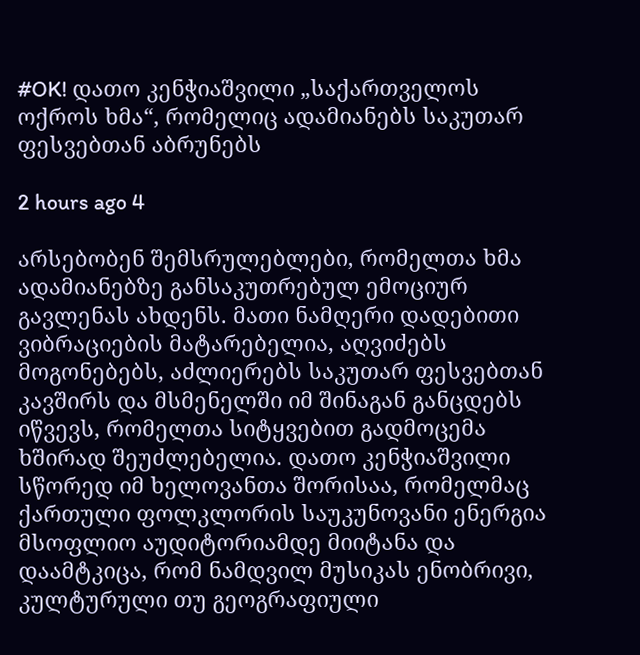#OK! დათო კენჭიაშვილი „საქართველოს ოქროს ხმა“, რომელიც ადამიანებს საკუთარ ფესვებთან აბრუნებს

2 hours ago 4

არსებობენ შემსრულებლები, რომელთა ხმა ადამიანებზე განსაკუთრებულ ემოციურ გავლენას ახდენს. მათი ნამღერი დადებითი ვიბრაციების მატარებელია, აღვიძებს მოგონებებს, აძლიერებს საკუთარ ფესვებთან კავშირს და მსმენელში იმ შინაგან განცდებს იწვევს, რომელთა სიტყვებით გადმოცემა ხშირად შეუძლებელია. დათო კენჭიაშვილი სწორედ იმ ხელოვანთა შორისაა, რომელმაც ქართული ფოლკლორის საუკუნოვანი ენერგია მსოფლიო აუდიტორიამდე მიიტანა და დაამტკიცა, რომ ნამდვილ მუსიკას ენობრივი, კულტურული თუ გეოგრაფიული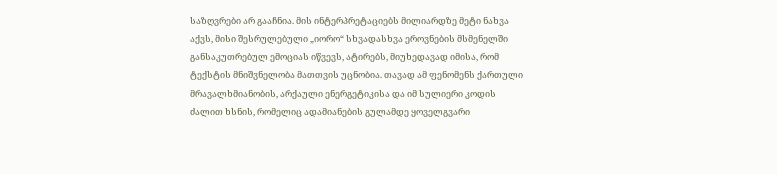საზღვრები არ გააჩნია. მის ინტერპრეტაციებს მილიარდზე მეტი ნახვა აქვს, მისი შესრულებული „იორო“ სხვადასხვა ეროვნების მსმენელში განსაკუთრებულ ემოციას იწვევს, ატირებს, მიუხედავად იმისა, რომ ტექსტის მნიშვნელობა მათთვის უცნობია. თავად ამ ფენომენს ქართული მრავალხმიანობის, არქაული ენერგეტიკისა და იმ სულიერი კოდის ძალით ხსნის, რომელიც ადამიანების გულამდე ყოველგვარი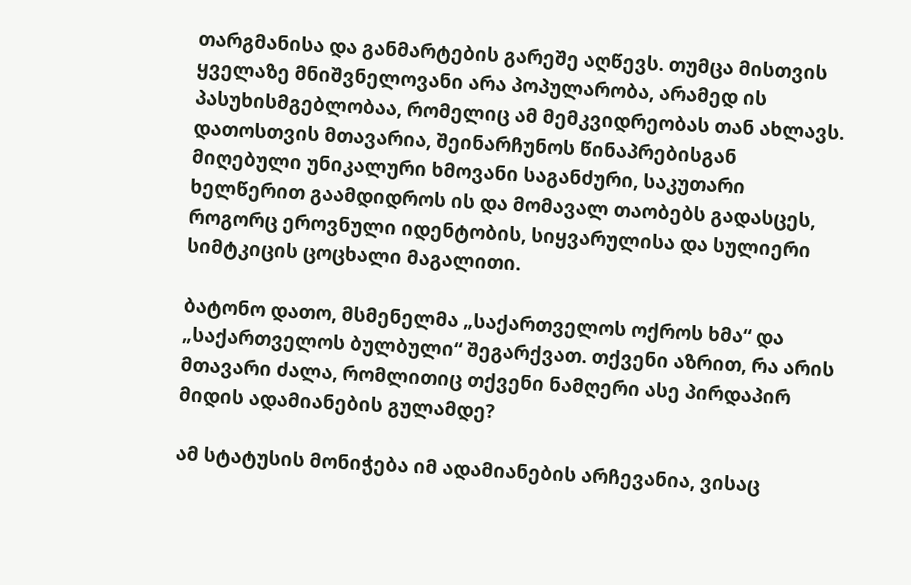თარგმანისა და განმარტების გარეშე აღწევს. თუმცა მისთვის ყველაზე მნიშვნელოვანი არა პოპულარობა, არამედ ის პასუხისმგებლობაა, რომელიც ამ მემკვიდრეობას თან ახლავს. დათოსთვის მთავარია, შეინარჩუნოს წინაპრებისგან მიღებული უნიკალური ხმოვანი საგანძური, საკუთარი ხელწერით გაამდიდროს ის და მომავალ თაობებს გადასცეს, როგორც ეროვნული იდენტობის, სიყვარულისა და სულიერი სიმტკიცის ცოცხალი მაგალითი.

ბატონო დათო, მსმენელმა „საქართველოს ოქროს ხმა“ და „საქართველოს ბულბული“ შეგარქვათ. თქვენი აზრით, რა არის მთავარი ძალა, რომლითიც თქვენი ნამღერი ასე პირდაპირ მიდის ადამიანების გულამდე?

ამ სტატუსის მონიჭება იმ ადამიანების არჩევანია, ვისაც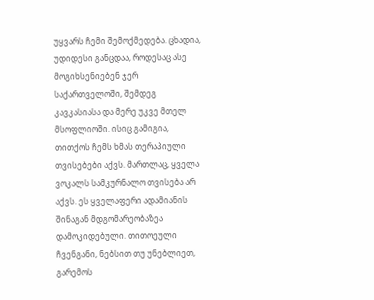უყვარს ჩემი შემოქმედება. ცხადია, უდიდესი განცდაა, როდესაც ასე მოგიხსენიებენ ჯერ საქართველოში, შემდეგ კავკასიასა და მერე უკვე მთელ მსოფლიოში. ისიც გამიგია, თითქოს ჩემს ხმას თერაპიული თვისებები აქვს. მართლაც, ყველა ვოკალს სამკურნალო თვისება არ აქვს. ეს ყველაფერი ადამიანის შინაგან მდგომარეობაზეა დამოკიდებული. თითოეული ჩვენგანი, ნებსით თუ უნებლიეთ, გარემოს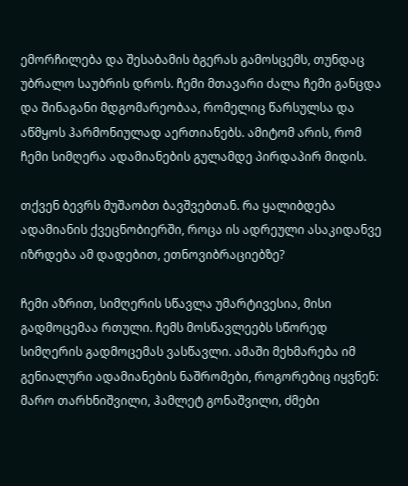ემორჩილება და შესაბამის ბგერას გამოსცემს, თუნდაც უბრალო საუბრის დროს. ჩემი მთავარი ძალა ჩემი განცდა და შინაგანი მდგომარეობაა, რომელიც წარსულსა და აწმყოს ჰარმონიულად აერთიანებს. ამიტომ არის, რომ ჩემი სიმღერა ადამიანების გულამდე პირდაპირ მიდის.

თქვენ ბევრს მუშაობთ ბავშვებთან. რა ყალიბდება ადამიანის ქვეცნობიერში, როცა ის ადრეული ასაკიდანვე იზრდება ამ დადებით, ეთნოვიბრაციებზე?

ჩემი აზრით, სიმღერის სწავლა უმარტივესია, მისი გადმოცემაა რთული. ჩემს მოსწავლეებს სწორედ სიმღერის გადმოცემას ვასწავლი. ამაში მეხმარება იმ გენიალური ადამიანების ნაშრომები, როგორებიც იყვნენ: მარო თარხნიშვილი, ჰამლეტ გონაშვილი, ძმები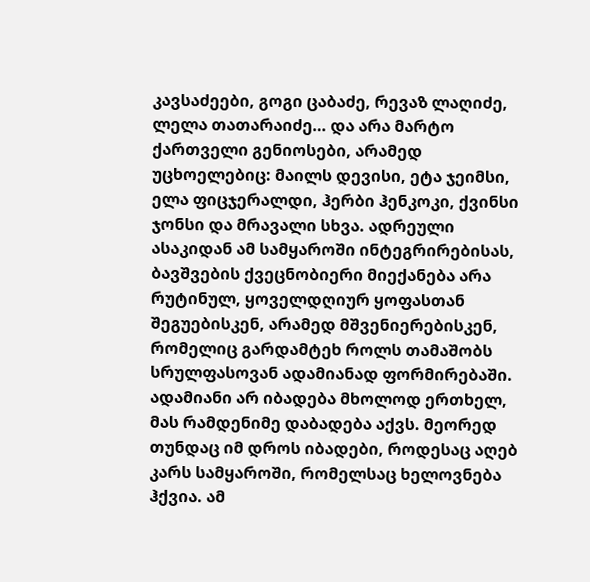კავსაძეები, გოგი ცაბაძე, რევაზ ლაღიძე, ლელა თათარაიძე… და არა მარტო ქართველი გენიოსები, არამედ უცხოელებიც: მაილს დევისი, ეტა ჯეიმსი, ელა ფიცჯერალდი, ჰერბი ჰენკოკი, ქვინსი ჯონსი და მრავალი სხვა. ადრეული ასაკიდან ამ სამყაროში ინტეგრირებისას, ბავშვების ქვეცნობიერი მიექანება არა რუტინულ, ყოველდღიურ ყოფასთან შეგუებისკენ, არამედ მშვენიერებისკენ, რომელიც გარდამტეხ როლს თამაშობს სრულფასოვან ადამიანად ფორმირებაში. ადამიანი არ იბადება მხოლოდ ერთხელ, მას რამდენიმე დაბადება აქვს. მეორედ თუნდაც იმ დროს იბადები, როდესაც აღებ კარს სამყაროში, რომელსაც ხელოვნება ჰქვია. ამ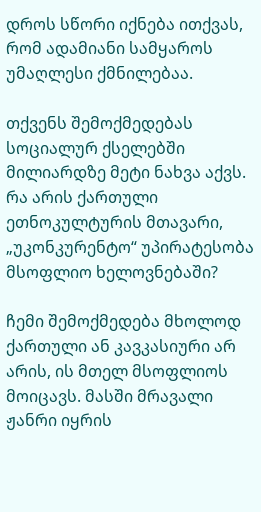დროს სწორი იქნება ითქვას, რომ ადამიანი სამყაროს უმაღლესი ქმნილებაა.

თქვენს შემოქმედებას სოციალურ ქსელებში მილიარდზე მეტი ნახვა აქვს. რა არის ქართული ეთნოკულტურის მთავარი, „უკონკურენტო“ უპირატესობა მსოფლიო ხელოვნებაში?

ჩემი შემოქმედება მხოლოდ ქართული ან კავკასიური არ არის, ის მთელ მსოფლიოს მოიცავს. მასში მრავალი ჟანრი იყრის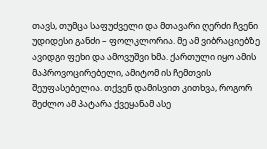თავს, თუმცა საფუძველი და მთავარი ღერძი ჩვენი უდიდესი განძი – ფოლკლორია. მე ამ ვიბრაციებზე ავიდგი ფეხი და ამოვუშვი ხმა. ქართული იყო ამის მაპროვოცირებელი, ამიტომ ის ჩემთვის შეუფასებელია. თქვენ დამისვით კითხვა, როგორ შეძლო ამ პატარა ქვეყანამ ასე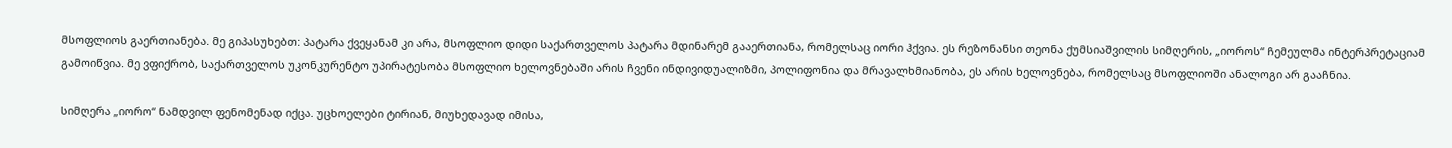მსოფლიოს გაერთიანება. მე გიპასუხებთ: პატარა ქვეყანამ კი არა, მსოფლიო დიდი საქართველოს პატარა მდინარემ გააერთიანა, რომელსაც იორი ჰქვია. ეს რეზონანსი თეონა ქუმსიაშვილის სიმღერის, „იოროს“ ჩემეულმა ინტერპრეტაციამ გამოიწვია. მე ვფიქრობ, საქართველოს უკონკურენტო უპირატესობა მსოფლიო ხელოვნებაში არის ჩვენი ინდივიდუალიზმი, პოლიფონია და მრავალხმიანობა, ეს არის ხელოვნება, რომელსაც მსოფლიოში ანალოგი არ გააჩნია.

სიმღერა „იორო“ ნამდვილ ფენომენად იქცა. უცხოელები ტირიან, მიუხედავად იმისა,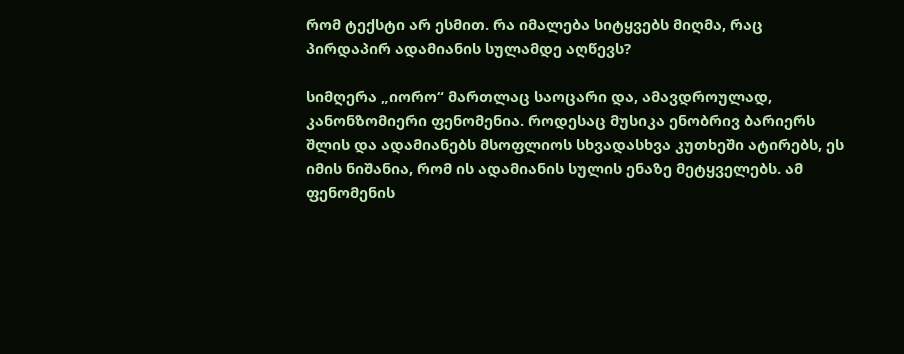რომ ტექსტი არ ესმით. რა იმალება სიტყვებს მიღმა, რაც პირდაპირ ადამიანის სულამდე აღწევს?

სიმღერა „იორო“ მართლაც საოცარი და, ამავდროულად, კანონზომიერი ფენომენია. როდესაც მუსიკა ენობრივ ბარიერს შლის და ადამიანებს მსოფლიოს სხვადასხვა კუთხეში ატირებს, ეს იმის ნიშანია, რომ ის ადამიანის სულის ენაზე მეტყველებს. ამ ფენომენის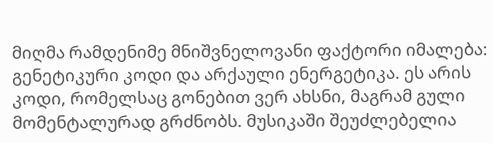მიღმა რამდენიმე მნიშვნელოვანი ფაქტორი იმალება: გენეტიკური კოდი და არქაული ენერგეტიკა. ეს არის კოდი, რომელსაც გონებით ვერ ახსნი, მაგრამ გული მომენტალურად გრძნობს. მუსიკაში შეუძლებელია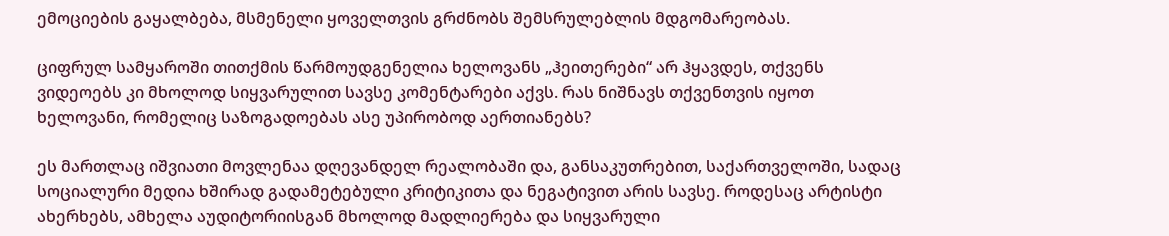ემოციების გაყალბება, მსმენელი ყოველთვის გრძნობს შემსრულებლის მდგომარეობას.

ციფრულ სამყაროში თითქმის წარმოუდგენელია ხელოვანს „ჰეითერები“ არ ჰყავდეს, თქვენს ვიდეოებს კი მხოლოდ სიყვარულით სავსე კომენტარები აქვს. რას ნიშნავს თქვენთვის იყოთ ხელოვანი, რომელიც საზოგადოებას ასე უპირობოდ აერთიანებს?

ეს მართლაც იშვიათი მოვლენაა დღევანდელ რეალობაში და, განსაკუთრებით, საქართველოში, სადაც სოციალური მედია ხშირად გადამეტებული კრიტიკითა და ნეგატივით არის სავსე. როდესაც არტისტი ახერხებს, ამხელა აუდიტორიისგან მხოლოდ მადლიერება და სიყვარული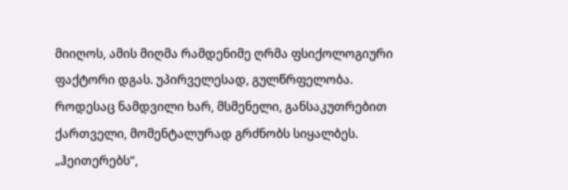მიიღოს, ამის მიღმა რამდენიმე ღრმა ფსიქოლოგიური ფაქტორი დგას. უპირველესად, გულწრფელობა. როდესაც ნამდვილი ხარ, მსმენელი, განსაკუთრებით ქართველი, მომენტალურად გრძნობს სიყალბეს. „ჰეითერებს“,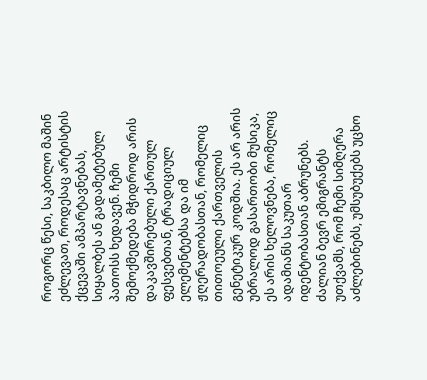როგორც წესი, საკბილო მაშინ ეძლევათ, როდესაც არტისტის ქცევაში ამპარტავნებას, სიყალბეს ან გადამეტებულ პათოსს ხედავენ. ჩემი შემოქმედება მჭიდროდ არის დაკავშირებული ქართულ ფესვებთან, ტრადიციულ ელემენტებსა და იმ ჟღერადობასთან, რომელიც თითოეული ქართველის გენეტიკურ კოდშია. ეს არ არის უბრალოდ გასართობი მუსიკა, ეს არის ხელოვნება, რომელიც ადამიანს საკუთარ იდენტობასთან აბრუნებს. ძალიან ბევრ ემიგრანტს უთქვამს, რომ ჩემი სიმღერა აძლებინებს, უმსუბუქებს უცხო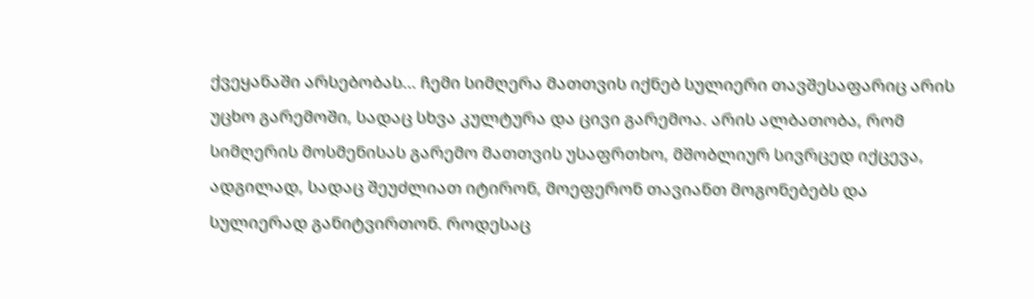ქვეყანაში არსებობას… ჩემი სიმღერა მათთვის იქნებ სულიერი თავშესაფარიც არის უცხო გარემოში, სადაც სხვა კულტურა და ცივი გარემოა. არის ალბათობა, რომ სიმღერის მოსმენისას გარემო მათთვის უსაფრთხო, მშობლიურ სივრცედ იქცევა, ადგილად, სადაც შეუძლიათ იტირონ, მოეფერონ თავიანთ მოგონებებს და სულიერად განიტვირთონ. როდესაც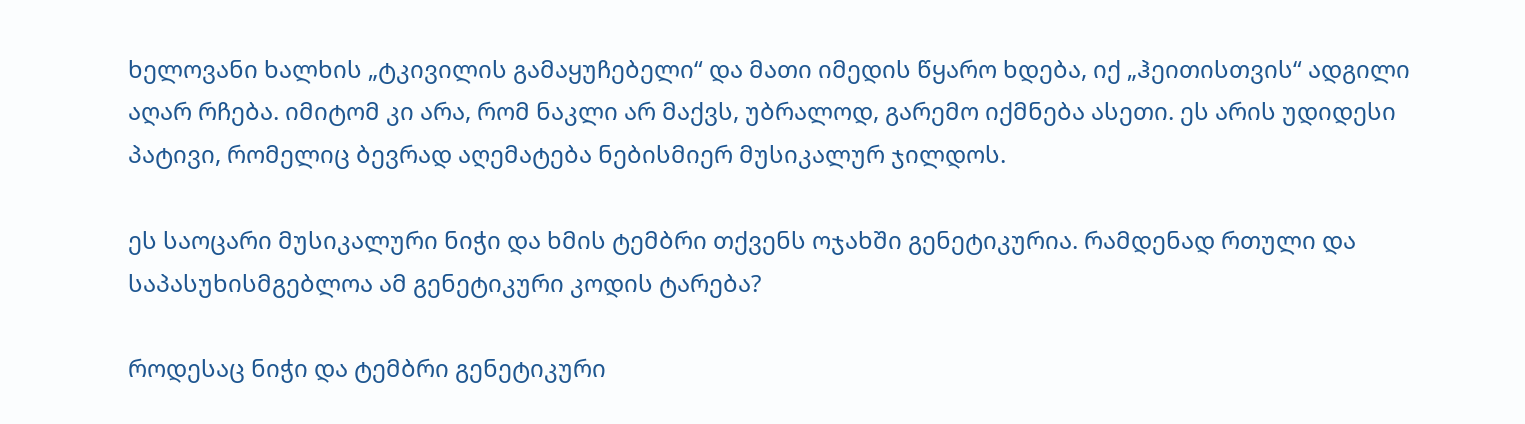ხელოვანი ხალხის „ტკივილის გამაყუჩებელი“ და მათი იმედის წყარო ხდება, იქ „ჰეითისთვის“ ადგილი აღარ რჩება. იმიტომ კი არა, რომ ნაკლი არ მაქვს, უბრალოდ, გარემო იქმნება ასეთი. ეს არის უდიდესი პატივი, რომელიც ბევრად აღემატება ნებისმიერ მუსიკალურ ჯილდოს.

ეს საოცარი მუსიკალური ნიჭი და ხმის ტემბრი თქვენს ოჯახში გენეტიკურია. რამდენად რთული და საპასუხისმგებლოა ამ გენეტიკური კოდის ტარება?

როდესაც ნიჭი და ტემბრი გენეტიკური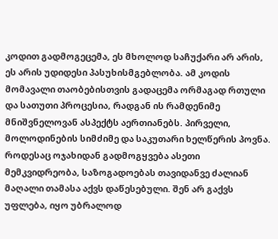კოდით გადმოგეცემა, ეს მხოლოდ საჩუქარი არ არის, ეს არის უდიდესი პასუხისმგებლობა. ამ კოდის მომავალი თაობებისთვის გადაცემა ორმაგად რთული და სათუთი პროცესია, რადგან ის რამდენიმე მნიშვნელოვან ასპექტს აერთიანებს. პირველი, მოლოდინების სიმძიმე და საკუთარი ხელწერის პოვნა. როდესაც ოჯახიდან გადმოგყვება ასეთი მემკვიდრეობა, საზოგადოებას თავიდანვე ძალიან მაღალი თამასა აქვს დაწესებული. შენ არ გაქვს უფლება, იყო უბრალოდ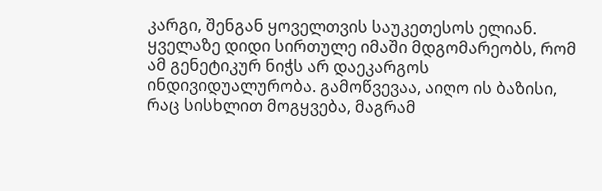კარგი, შენგან ყოველთვის საუკეთესოს ელიან. ყველაზე დიდი სირთულე იმაში მდგომარეობს, რომ ამ გენეტიკურ ნიჭს არ დაეკარგოს ინდივიდუალურობა. გამოწვევაა, აიღო ის ბაზისი, რაც სისხლით მოგყვება, მაგრამ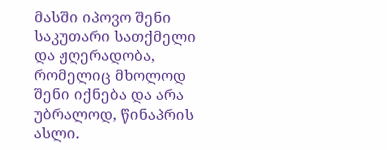მასში იპოვო შენი საკუთარი სათქმელი და ჟღერადობა, რომელიც მხოლოდ შენი იქნება და არა უბრალოდ, წინაპრის ასლი.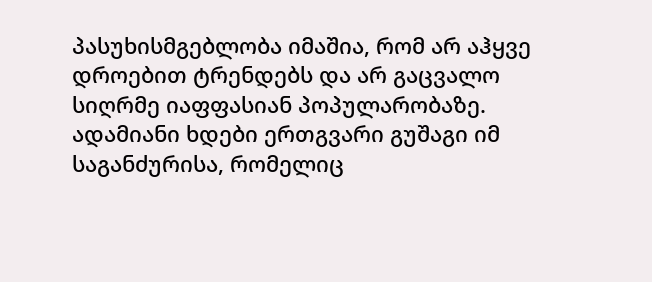პასუხისმგებლობა იმაშია, რომ არ აჰყვე დროებით ტრენდებს და არ გაცვალო სიღრმე იაფფასიან პოპულარობაზე. ადამიანი ხდები ერთგვარი გუშაგი იმ საგანძურისა, რომელიც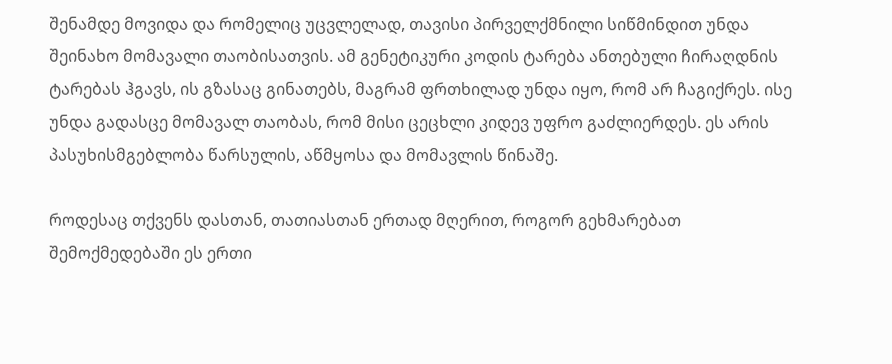შენამდე მოვიდა და რომელიც უცვლელად, თავისი პირველქმნილი სიწმინდით უნდა შეინახო მომავალი თაობისათვის. ამ გენეტიკური კოდის ტარება ანთებული ჩირაღდნის ტარებას ჰგავს, ის გზასაც გინათებს, მაგრამ ფრთხილად უნდა იყო, რომ არ ჩაგიქრეს. ისე უნდა გადასცე მომავალ თაობას, რომ მისი ცეცხლი კიდევ უფრო გაძლიერდეს. ეს არის პასუხისმგებლობა წარსულის, აწმყოსა და მომავლის წინაშე.

როდესაც თქვენს დასთან, თათიასთან ერთად მღერით, როგორ გეხმარებათ შემოქმედებაში ეს ერთი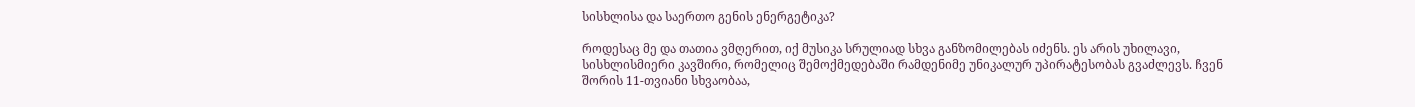სისხლისა და საერთო გენის ენერგეტიკა?

როდესაც მე და თათია ვმღერით, იქ მუსიკა სრულიად სხვა განზომილებას იძენს. ეს არის უხილავი, სისხლისმიერი კავშირი, რომელიც შემოქმედებაში რამდენიმე უნიკალურ უპირატესობას გვაძლევს. ჩვენ შორის 11-თვიანი სხვაობაა,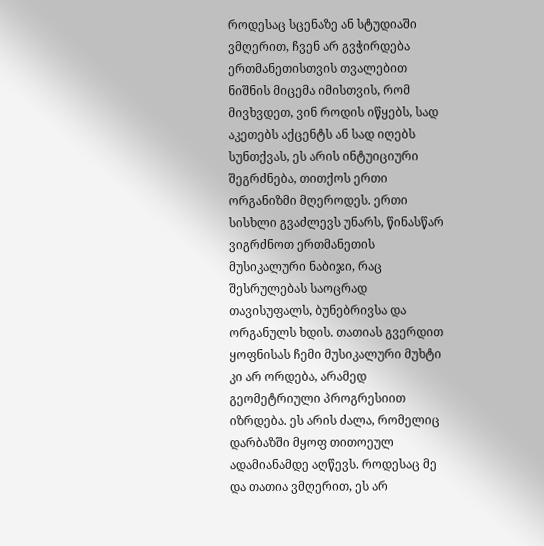როდესაც სცენაზე ან სტუდიაში ვმღერით, ჩვენ არ გვჭირდება ერთმანეთისთვის თვალებით ნიშნის მიცემა იმისთვის, რომ მივხვდეთ, ვინ როდის იწყებს, სად აკეთებს აქცენტს ან სად იღებს სუნთქვას, ეს არის ინტუიციური შეგრძნება, თითქოს ერთი ორგანიზმი მღეროდეს. ერთი სისხლი გვაძლევს უნარს, წინასწარ ვიგრძნოთ ერთმანეთის მუსიკალური ნაბიჯი, რაც შესრულებას საოცრად თავისუფალს, ბუნებრივსა და ორგანულს ხდის. თათიას გვერდით ყოფნისას ჩემი მუსიკალური მუხტი კი არ ორდება, არამედ გეომეტრიული პროგრესიით იზრდება. ეს არის ძალა, რომელიც დარბაზში მყოფ თითოეულ ადამიანამდე აღწევს. როდესაც მე და თათია ვმღერით, ეს არ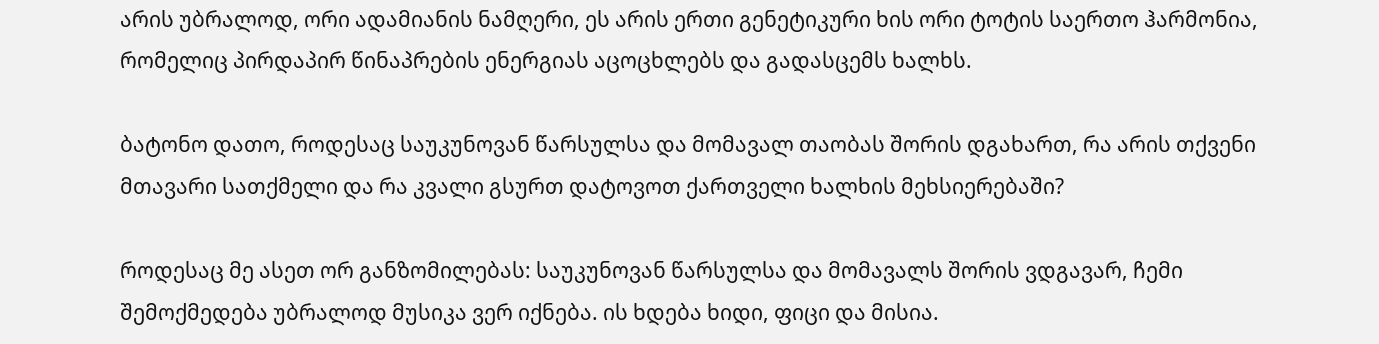არის უბრალოდ, ორი ადამიანის ნამღერი, ეს არის ერთი გენეტიკური ხის ორი ტოტის საერთო ჰარმონია, რომელიც პირდაპირ წინაპრების ენერგიას აცოცხლებს და გადასცემს ხალხს.

ბატონო დათო, როდესაც საუკუნოვან წარსულსა და მომავალ თაობას შორის დგახართ, რა არის თქვენი მთავარი სათქმელი და რა კვალი გსურთ დატოვოთ ქართველი ხალხის მეხსიერებაში?

როდესაც მე ასეთ ორ განზომილებას: საუკუნოვან წარსულსა და მომავალს შორის ვდგავარ, ჩემი შემოქმედება უბრალოდ მუსიკა ვერ იქნება. ის ხდება ხიდი, ფიცი და მისია.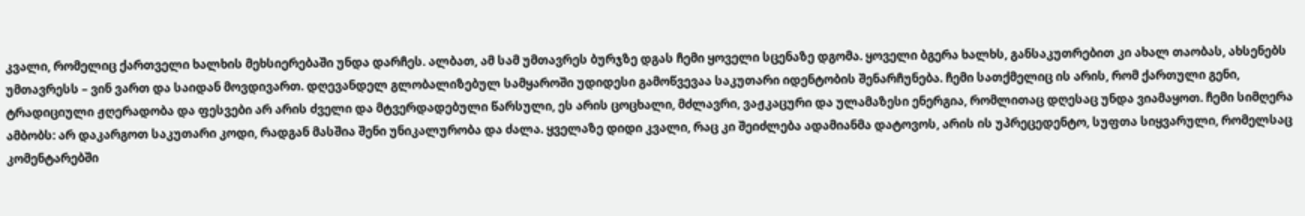კვალი, რომელიც ქართველი ხალხის მეხსიერებაში უნდა დარჩეს. ალბათ, ამ სამ უმთავრეს ბურჯზე დგას ჩემი ყოველი სცენაზე დგომა. ყოველი ბგერა ხალხს, განსაკუთრებით კი ახალ თაობას, ახსენებს უმთავრესს – ვინ ვართ და საიდან მოვდივართ. დღევანდელ გლობალიზებულ სამყაროში უდიდესი გამოწვევაა საკუთარი იდენტობის შენარჩუნება. ჩემი სათქმელიც ის არის, რომ ქართული გენი, ტრადიციული ჟღერადობა და ფესვები არ არის ძველი და მტვერდადებული წარსული, ეს არის ცოცხალი, მძლავრი, ვაჟკაცური და ულამაზესი ენერგია, რომლითაც დღესაც უნდა ვიამაყოთ. ჩემი სიმღერა ამბობს: არ დაკარგოთ საკუთარი კოდი, რადგან მასშია შენი უნიკალურობა და ძალა. ყველაზე დიდი კვალი, რაც კი შეიძლება ადამიანმა დატოვოს, არის ის უპრეცედენტო, სუფთა სიყვარული, რომელსაც კომენტარებში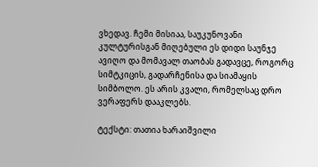ვხედავ. ჩემი მისიაა, საუკუნოვანი კულტურისგან მიღებული ეს დიდი საუნჯე ავიღო და მომავალ თაობას გადავცე, როგორც სიმტკიცის, გადარჩენისა და სიამაყის სიმბოლო. ეს არის კვალი, რომელსაც დრო ვერაფერს დააკლებს.

ტექსტი: თათია ხარაიშვილი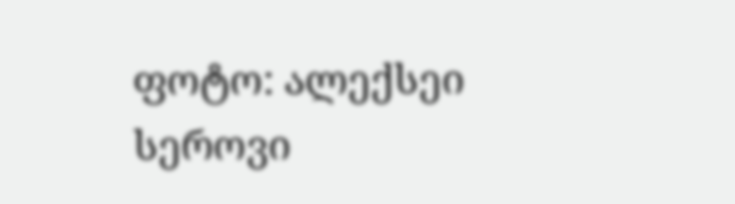ფოტო: ალექსეი სეროვი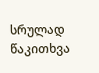სრულად წაკითხვა